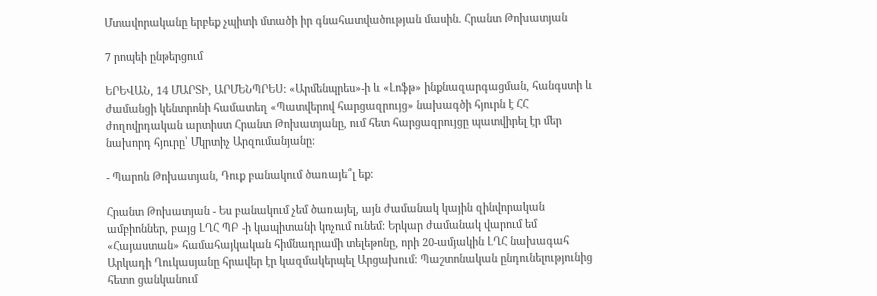Մտավորականը երբեք չպիտի մտածի իր գնահատվածության մասին. Հրանտ Թոխատյան

7 րոպեի ընթերցում

ԵՐԵՎԱՆ, 14 ՄԱՐՏԻ, ԱՐՄԵՆՊՐԵՍ: «Արմենպրես»-ի և «Լոֆթ» ինքնազարգացման, հանգստի և ժամանցի կենտրոնի համատեղ «Պատվերով հարցազրույց» նախագծի հյուրն է ՀՀ ժողովրդական արտիստ Հրանտ Թոխատյանը, ում հետ հարցազրույցը պատվիրել էր մեր նախորդ հյուրը՝ Մկրտիչ Արզումանյանը:

- Պարոն Թոխատյան, Դուք բանակում ծառայե՞լ եք:

Հրանտ Թոխատյան - Ես բանակում չեմ ծառայել, այն ժամանակ կային զինվորական ամբիոններ, բայց ԼՂՀ ՊԲ -ի կապիտանի կոչում ունեմ: Երկար ժամանակ վարում եմ «Հայաստան» համահայկական հիմնադրամի տելեթոնը, որի 20-ամյակին ԼՂՀ նախագահ Արկադի Ղուկասյանը հրավեր էր կազմակերպել Արցախում: Պաշտոնական ընդունելությունից հետո ցանկանում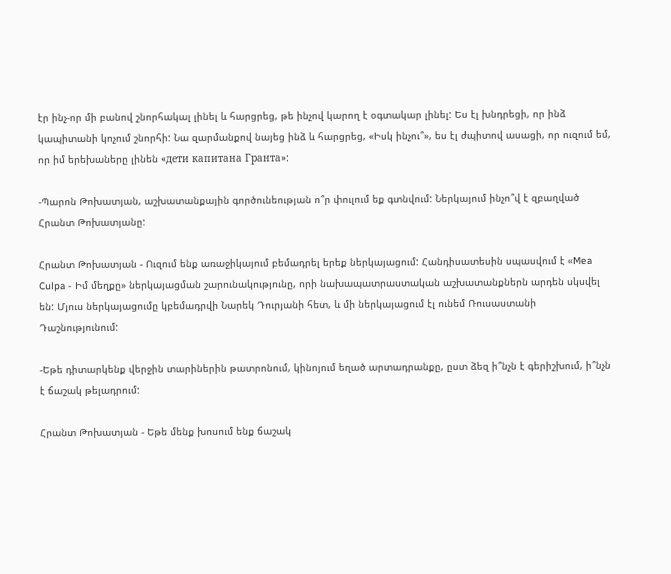էր ինչ-որ մի բանով շնորհակալ լինել և հարցրեց, թե ինչով կարող է օգտակար լինել: Ես էլ խնդրեցի, որ ինձ կապիտանի կոչում շնորհի: Նա զարմանքով նայեց ինձ և հարցրեց, «Իսկ ինչու՞», ես էլ ժպիտով ասացի, որ ուզում եմ, որ իմ երեխաները լինեն «дети капитана Гранта»:

-Պարոն Թոխատյան, աշխատանքային գործունեության ո՞ր փուլում եք գտնվում: Ներկայում ինչո՞վ է զբաղված Հրանտ Թոխատյանը:

Հրանտ Թոխատյան - Ուզում ենք առաջիկայում բեմադրել երեք ներկայացում: Հանդիսատեսին սպասվում է «Mea Culpa - Իմ մեղքը» ներկայացման շարունակությունը, որի նախապատրաստական աշխատանքներն արդեն սկսվել են: Մյուս ներկայացումը կբեմադրվի Նարեկ Դուրյանի հետ, և մի ներկայացում էլ ունեմ Ռուսաստանի Դաշնությունում:

-Եթե դիտարկենք վերջին տարիներին թատրոնում, կինոյում եղած արտադրանքը, ըստ ձեզ ի՞նչն է գերիշխում, ի՞նչն է ճաշակ թելադրում:

Հրանտ Թոխատյան - Եթե մենք խոսում ենք ճաշակ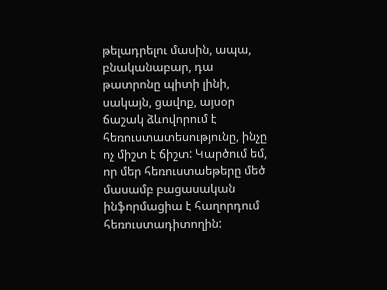թելադրելու մասին, ապա, բնականաբար, դա թատրոնը պիտի լինի, սակայն, ցավոք, այսօր ճաշակ ձևովորում է հեռուստատեսությունը, ինչը ոչ միշտ է ճիշտ: Կարծում եմ, որ մեր հեռուստաեթերը մեծ մասամբ բացասական ինֆորմացիա է հաղորդում հեռուստադիտողին: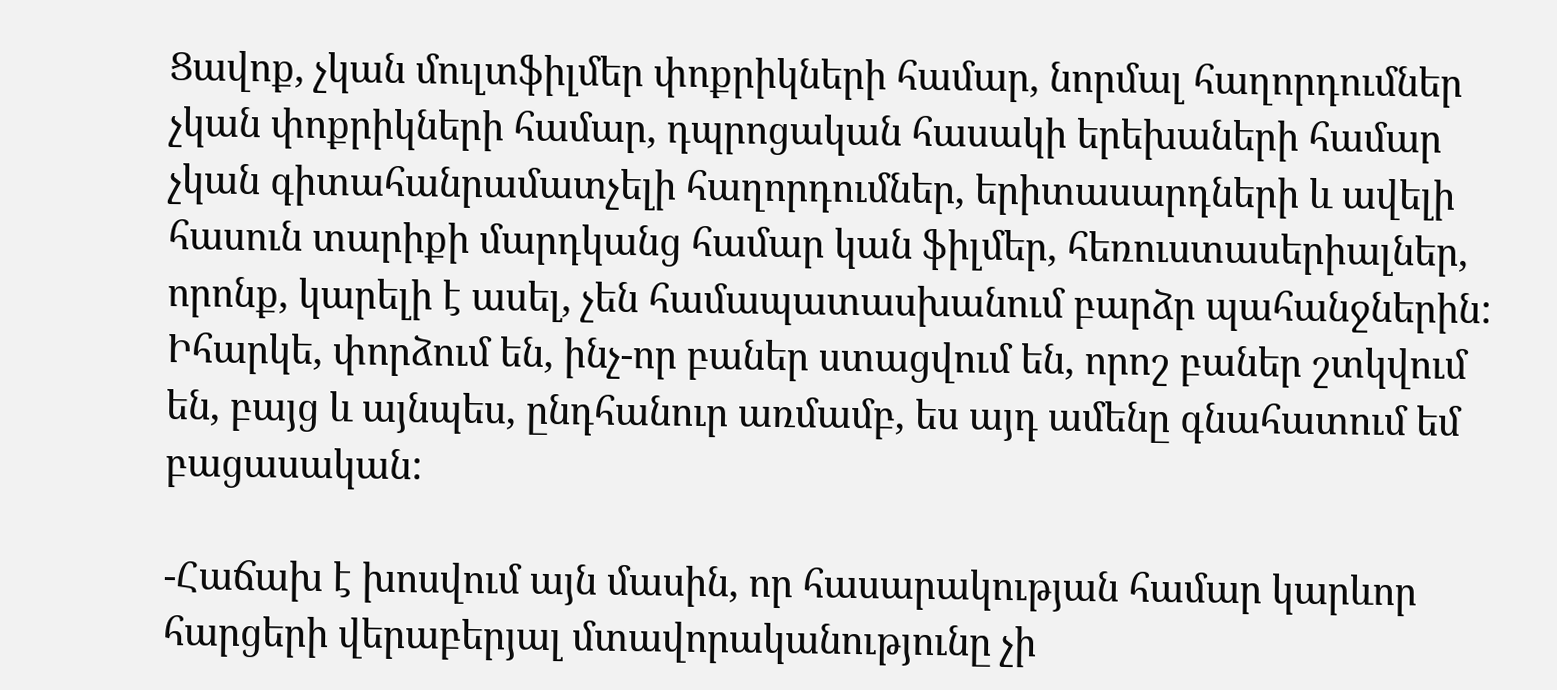Ցավոք, չկան մուլտֆիլմեր փոքրիկների համար, նորմալ հաղորդումներ չկան փոքրիկների համար, դպրոցական հասակի երեխաների համար չկան գիտահանրամատչելի հաղորդումներ, երիտասարդների և ավելի հասուն տարիքի մարդկանց համար կան ֆիլմեր, հեռուստասերիալներ, որոնք, կարելի է ասել, չեն համապատասխանում բարձր պահանջներին: Իհարկե, փորձում են, ինչ-որ բաներ ստացվում են, որոշ բաներ շտկվում են, բայց և այնպես, ընդհանուր առմամբ, ես այդ ամենը գնահատում եմ բացասական:

-Հաճախ է խոսվում այն մասին, որ հասարակության համար կարևոր հարցերի վերաբերյալ մտավորականությունը չի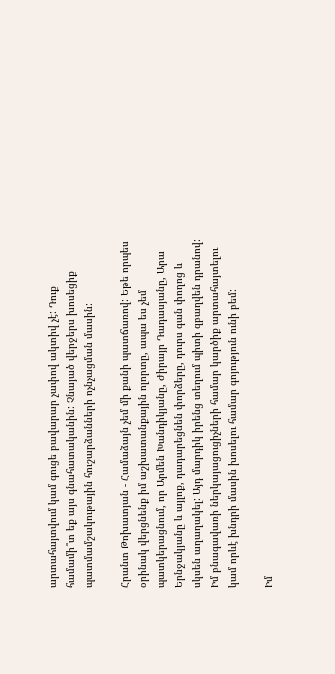արտահայտվում կամ գուցե բավարար չափով ակտիվ չէ: Դուք համամի՞տ եք այս գնահատականին: Չնայած վերջերս խոսեցիք պատմամշակութային հուշարձանների ոչնչացման մասին:

Հրանտ Թոխատյան - Համաձայն չեմ մի քանի պատճառով: Եթե որպես օրինակ վերցնենք իմ աշխատանքային ոլորտը, ապա ես չեմ պատկերացնում, որ Արմեն Խանդիկյանը, Ժիրայր Դադասյանը, Արա Երնջակյանը և այլոք, դադարեցնեն փորձերը, դուրս գան փողոց և սկսեն աղաղակել: Այդ մարդիկ իրենց տեղում պիտի զբաղվեն դրանով: Իմ բնագավառի ներկայացուցիչների համար կարծիք արտահայտելու կամ որևէ խնդրի մասին խոսելու համար գոյություն ունի բեմ:

Իմ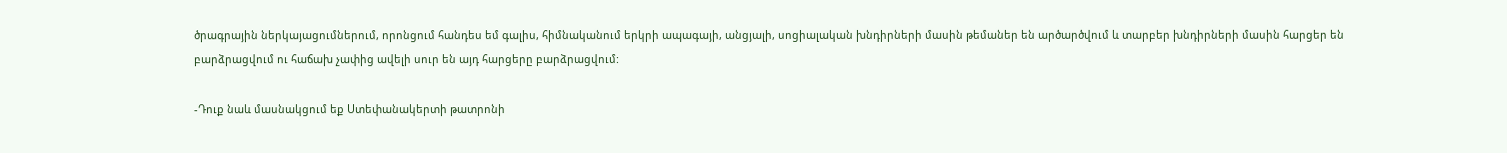ծրագրային ներկայացումներում, որոնցում հանդես եմ գալիս, հիմնականում երկրի ապագայի, անցյալի, սոցիալական խնդիրների մասին թեմաներ են արծարծվում և տարբեր խնդիրների մասին հարցեր են բարձրացվում ու հաճախ չափից ավելի սուր են այդ հարցերը բարձրացվում:

-Դուք նաև մասնակցում եք Ստեփանակերտի թատրոնի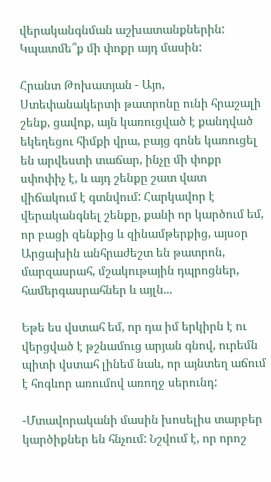վերականգնման աշխատանքներին: Կպատմե՞ք մի փոքր այդ մասին:

Հրանտ Թոխատյան - Այո, Ստեփանակերտի թատրոնը ունի հրաշալի շենք, ցավոք, այն կառուցված է քանդված եկեղեցու հիմքի վրա, բայց գոնե կառուցել են արվեստի տաճար, ինչը մի փոքր սփոփիչ է, և այդ շենքը շատ վատ վիճակում է գտնվում: Հարկավոր է վերականգնել շենքը, քանի որ կարծում եմ, որ բացի զենքից և զինամթերքից, այսօր Արցախին անհրաժեշտ են թատրոն, մարզասրահ, մշակութային դպրոցներ, համերգասրահներ և այլն...

Եթե ես վստահ եմ, որ դա իմ երկիրն է ու վերցված է թշնամուց արյան գնով, ուրեմն պիտի վստահ լինեմ նաև, որ այնտեղ աճում է հոգևոր առումով առողջ սերունդ:

-Մտավորականի մասին խոսելիս տարբեր կարծիքներ են հնչում: Նշվում է, որ որոշ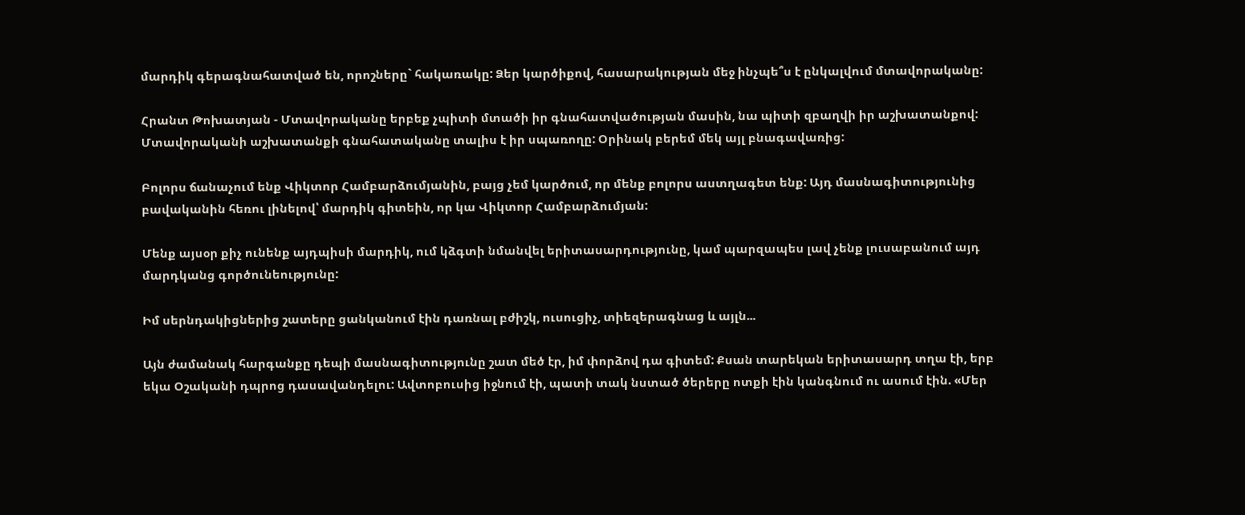մարդիկ գերագնահատված են, որոշները` հակառակը: Ձեր կարծիքով, հասարակության մեջ ինչպե՞ս է ընկալվում մտավորականը:

Հրանտ Թոխատյան - Մտավորականը երբեք չպիտի մտածի իր գնահատվածության մասին, նա պիտի զբաղվի իր աշխատանքով: Մտավորականի աշխատանքի գնահատականը տալիս է իր սպառողը: Օրինակ բերեմ մեկ այլ բնագավառից:

Բոլորս ճանաչում ենք Վիկտոր Համբարձումյանին, բայց չեմ կարծում, որ մենք բոլորս աստղագետ ենք: Այդ մասնագիտությունից բավականին հեռու լինելով՝ մարդիկ գիտեին, որ կա Վիկտոր Համբարձումյան:

Մենք այսօր քիչ ունենք այդպիսի մարդիկ, ում կձգտի նմանվել երիտասարդությունը, կամ պարզապես լավ չենք լուսաբանում այդ մարդկանց գործունեությունը:

Իմ սերնդակիցներից շատերը ցանկանում էին դառնալ բժիշկ, ուսուցիչ, տիեզերագնաց և այլն...

Այն ժամանակ հարգանքը դեպի մասնագիտությունը շատ մեծ էր, իմ փորձով դա գիտեմ: Քսան տարեկան երիտասարդ տղա էի, երբ եկա Օշականի դպրոց դասավանդելու: Ավտոբուսից իջնում էի, պատի տակ նստած ծերերը ոտքի էին կանգնում ու ասում էին. «Մեր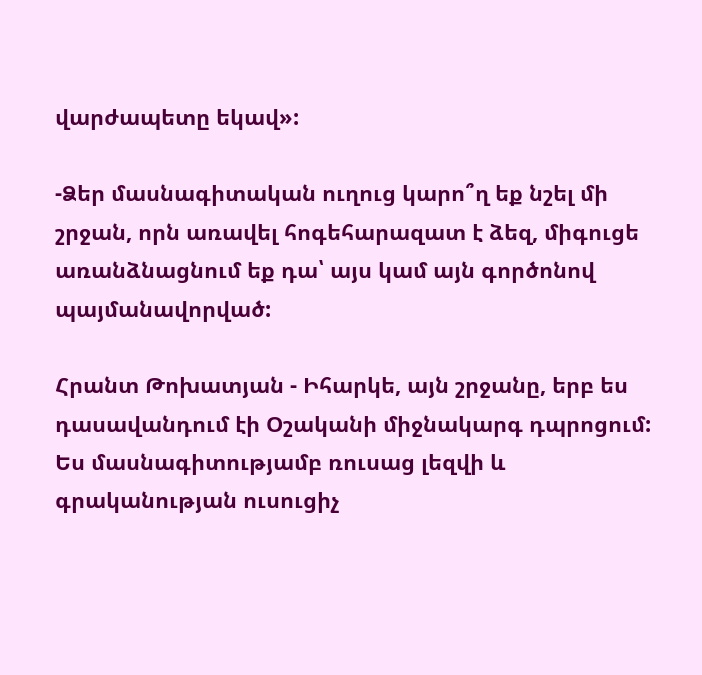վարժապետը եկավ»:

-Ձեր մասնագիտական ուղուց կարո՞ղ եք նշել մի շրջան, որն առավել հոգեհարազատ է ձեզ, միգուցե առանձնացնում եք դա՝ այս կամ այն գործոնով պայմանավորված:

Հրանտ Թոխատյան - Իհարկե, այն շրջանը, երբ ես դասավանդում էի Օշականի միջնակարգ դպրոցում: Ես մասնագիտությամբ ռուսաց լեզվի և գրականության ուսուցիչ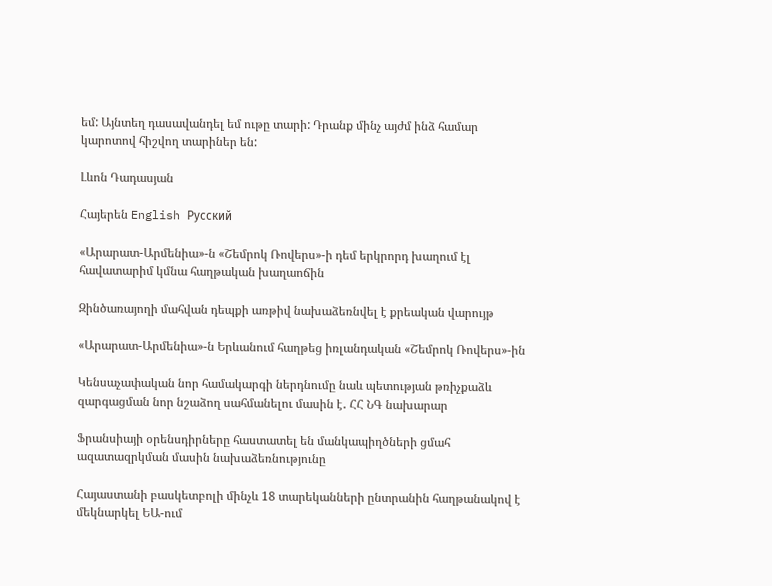եմ: Այնտեղ դասավանդել եմ ութը տարի: Դրանք մինչ այժմ ինձ համար կարոտով հիշվող տարիներ են:

Լևոն Դադասյան

Հայերեն English Русский

«Արարատ-Արմենիա»-ն «Շեմրոկ Ռովերս»-ի դեմ երկրորդ խաղում էլ հավատարիմ կմնա հաղթական խաղաոճին

Զինծառայողի մահվան դեպքի առթիվ նախաձեռնվել է քրեական վարույթ

«Արարատ-Արմենիա»-ն Երևանում հաղթեց իռլանդական «Շեմրոկ Ռովերս»-ին

Կենսաչափական նոր համակարգի ներդնումը նաև պետության թռիչքաձև զարգացման նոր նշաձող սահմանելու մասին է․ ՀՀ ՆԳ նախարար

Ֆրանսիայի օրենսդիրները հաստատել են մանկապիղծների ցմահ ազատազրկման մասին նախաձեռնությունը

Հայաստանի բասկետբոլի մինչև 18 տարեկանների ընտրանին հաղթանակով է մեկնարկել ԵԱ-ում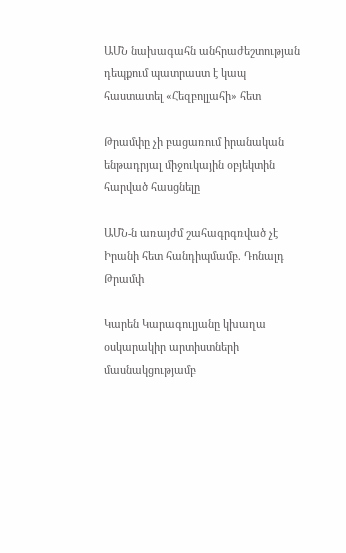ԱՄՆ նախագահն անհրաժեշտության դեպքում պատրաստ է կապ հաստատել «Հեզբոլլահի» հետ

Թրամփը չի բացառում իրանական ենթադրյալ միջուկային օբյեկտին հարված հասցնելը

ԱՄՆ-ն առայժմ շահագրգռված չէ Իրանի հետ հանդիպմամբ. Դոնալդ Թրամփ

Կարեն Կարագուլյանը կխաղա օսկարակիր արտիստների մասնակցությամբ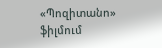«Պոզիտանո» ֆիլմում